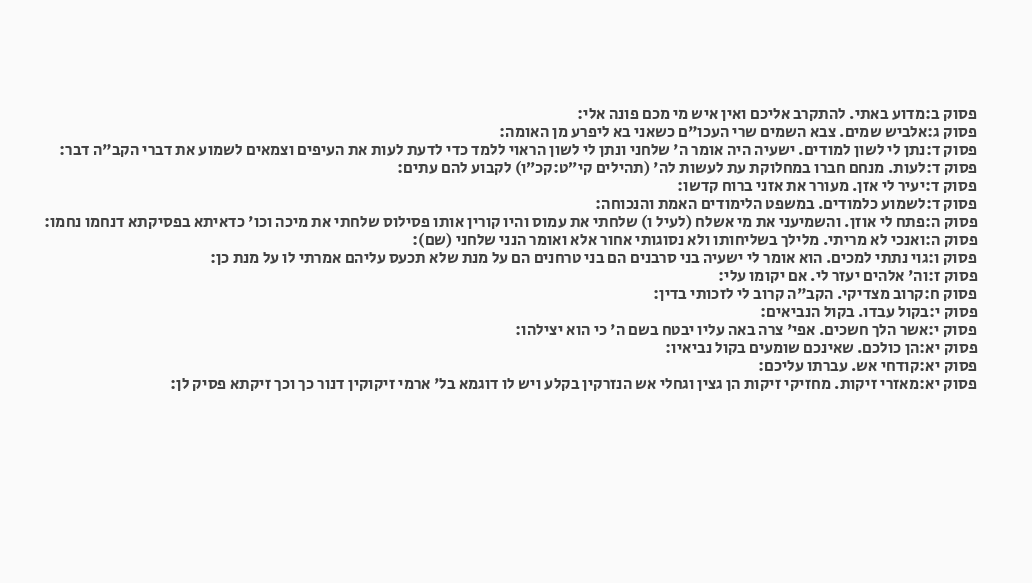פסוק ב:מדוע באתי. להתקרב אליכם ואין איש מי מכם פונה אלי:
פסוק ג:אלביש שמים. צבא השמים שרי העכו"ם כשאני בא ליפרע מן האומה:
פסוק ד:נתן לי לשון למודים. ישעיה היה אומר ה' שלחני ונתן לי לשון הראוי ללמד כדי לדעת לעות את העיפים וצמאים לשמוע את דברי הקב"ה דבר:
פסוק ד:לעות. מנחם חברו במחלוקת עת לעשות לה' (תהילים קי״ט:קכ״ו) לקבוע להם עתים:
פסוק ד:יעיר לי אזן. מעורר את אזני ברוח קדשו:
פסוק ד:לשמוע כלמודים. במשפט הלימודים האמת והנכוחה:
פסוק ה:פתח לי אוזן. והשמיעני את מי אשלח (לעיל ו) שלחתי את עמוס והיו קורין אותו פסילוס שלחתי את מיכה וכו' כדאיתא בפסיקתא דנחמו נחמו:
פסוק ה:ואנכי לא מריתי. מלילך בשליחותו ולא נסוגותי אחור אלא ואומר הנני שלחני (שם):
פסוק ו:גוי נתתי למכים. הוא אומר לי ישעיה בני סרבנים הם בני טרחנים הם על מנת שלא תכעס עליהם אמרתי לו על מנת כן:
פסוק ז:וה' אלהים יעזר לי. אם יקומו עלי:
פסוק ח:קרוב מצדיקי. הקב"ה קרוב לי לזכותי בדין:
פסוק י:בקול עבדו. בקול הנביאים:
פסוק י:אשר הלך חשכים. אפי' צרה באה עליו יבטח בשם ה' כי הוא יצילהו:
פסוק יא:הן כולכם. שאינכם שומעים בקול נביאיו:
פסוק יא:קודחי אש. עברתו עליכם:
פסוק יא:מאזרי זיקות. מחזיקי זיקות הן גצין וגחלי אש הנזרקין בקלע ויש לו דוגמא בל' ארמי זיקוקין דנור כך וכך זיקתא פסיק לן: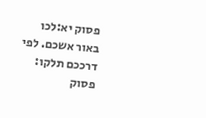פסוק יא:לכו באור אשכם. לפי דרככם תלקו:
פסוק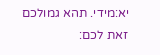יא:מידי. תהא גמולכם זאת לכם: